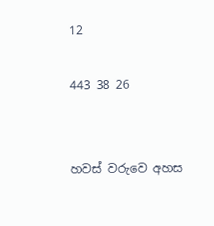12

443 38 26


හවස් වරුවෙ අහස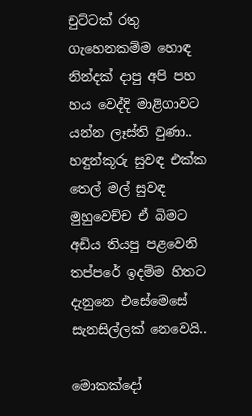චුට්ටක් රතු ගැහෙනකම්ම හොඳ නින්දක් දාපු අපි පහ හය වෙද්දි මාළිගාවට යන්න ලෑස්ති වුණා.. හඳුන්කූරු සුවඳ එක්ක තෙල් මල් සුවඳ මුහුවෙච්ච ඒ බිමට අඩිය තියපු පළවෙනි තප්පරේ ඉදම්ම හිතට දැනුනෙ එසේමෙසේ සැනසිල්ලක් නෙවෙයි..

මොකක්දෝ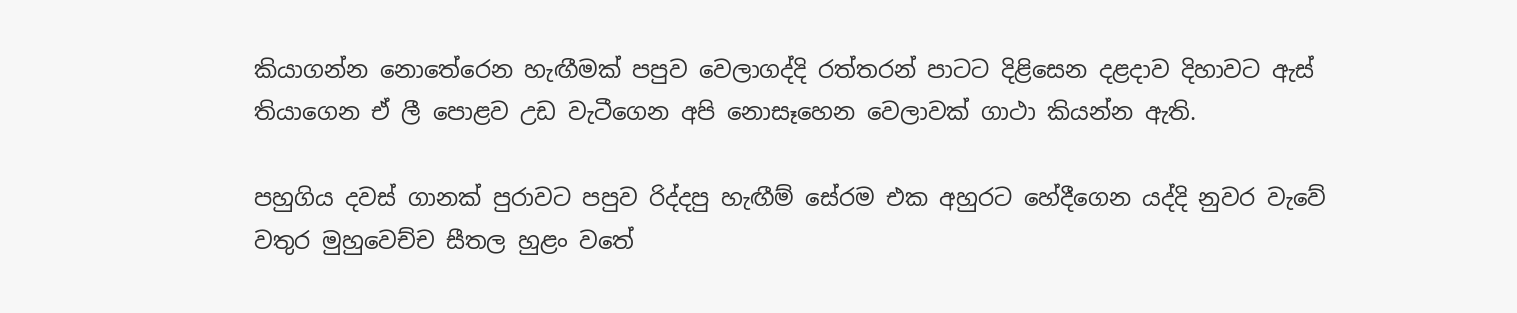කියාගන්න නොතේරෙන හැඟීමක් පපුව වෙලාගද්දි රත්තරන් පාටට දිළිසෙන දළදාව දිහාවට ඇස් තියාගෙන ඒ ලී පොළව උඩ වැටීගෙන අපි නොසෑහෙන වෙලාවක් ගාථා කියන්න ඇති.

පහුගිය දවස් ගානක් පුරාවට පපුව රිද්දපු හැඟීම් සේරම එක අහුරට හේදීගෙන යද්දි නුවර වැවේ වතුර මුහුවෙච්ච සීතල හුළං වතේ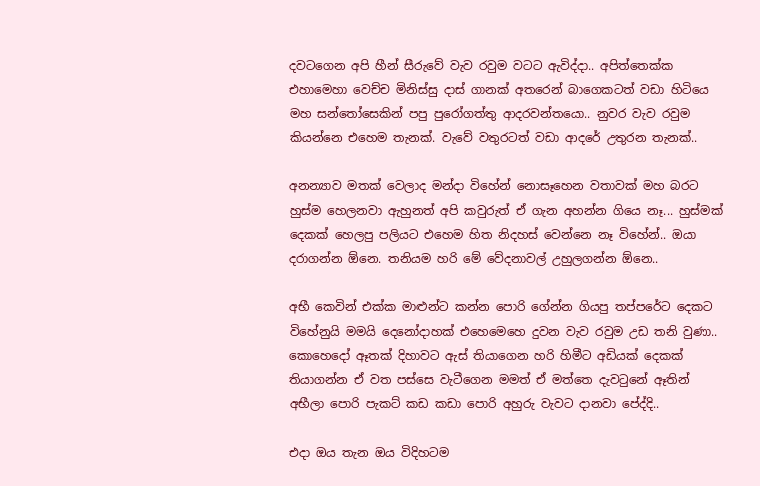දවටගෙන අපි හීන් සීරුවේ වැව රවුම වටට ඇවිද්දා.. අපිත්තෙක්ක එහාමෙහා වෙච්ච මිනිස්සු දාස් ගානක් අතරෙන් බාගෙකටත් වඩා හිටියෙ මහ සන්තෝසෙකින් පපු පුරෝගත්තු ආදරවන්තයො.. නුවර වැව රවුම කියන්නෙ එහෙම තැනක්. වැවේ වතුරටත් වඩා ආදරේ උතුරන තැනක්..

අනන්‍යාව මතක් වෙලාද මන්දා විහේන් නොසෑහෙන වතාවක් මහ බරට හුස්ම හෙලනවා ඇහුනත් අපි කවුරුත් ඒ ගැන අහන්න ගියෙ නෑ... හුස්මක් දෙකක් හෙලපු පලියට එහෙම හිත නිදහස් වෙන්නෙ නෑ විහේන්.. ඔයා දරාගන්න ඕනෙ. තනියම හරි මේ වේදනාවල් උහුලගන්න ඕනෙ..

අභී කෙවින් එක්ක මාළුන්ට කන්න පොරි ගේන්න ගියපු තප්පරේට දෙකට විහේනුයි මමයි දෙනෝදාහක් එහෙමෙහෙ දුවන වැව රවුම උඩ තනි වුණා.. කොහෙදෝ ඈතක් දිහාවට ඇස් තියාගෙන හරි හිමීට අඩියක් දෙකක් තියාගන්න ඒ වත පස්සෙ වැටීගෙන මමත් ඒ මත්තෙ දැවටුනේ ඈතින් අභීලා පොරි පැකට් කඩ කඩා පොරි අහුරු වැවට දානවා පේද්දි..

එදා ඔය තැන ඔය විදිහටම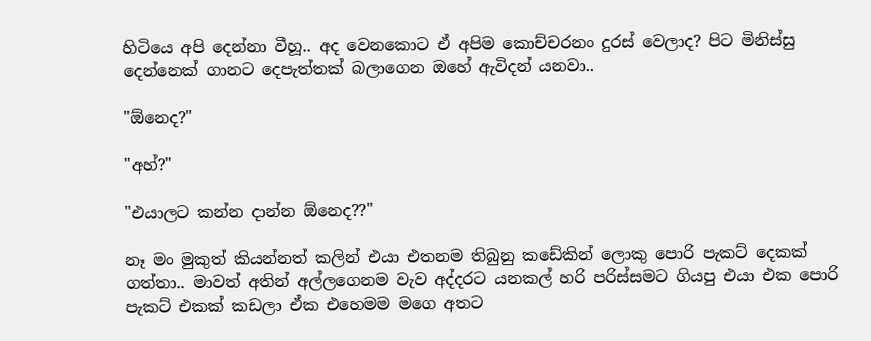හිටියෙ අපි දෙන්නා වීහූ.. අද වෙනකොට ඒ අපිම කොච්චරනං දුරස් වෙලාද? පිට මිනිස්සු දෙන්නෙක් ගානට දෙපැත්තක් බලාගෙන ඔහේ ඇවිදන් යනවා..

"ඕනෙද?"

"අහ්?"

"එයාලට කන්න දාන්න ඕනෙද??"

නෑ මං මුකුත් කියන්නත් කලින් එයා එතනම තිබුනු කඩේකින් ලොකු පොරි පැකට් දෙකක් ගත්තා.. මාවත් අතින් අල්ලගෙනම වැව අද්දරට යනකල් හරි පරිස්සමට ගියපු එයා එක පොරි පැකට් එකක් කඩලා ඒක එහෙමම මගෙ අතට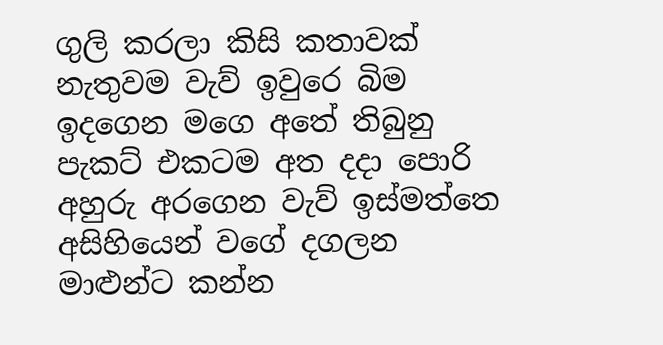ගුලි කරලා කිසි කතාවක් නැතුවම වැව් ඉවුරෙ බිම ඉදගෙන මගෙ අතේ තිබුනු පැකට් එකටම අත දදා පොරි අහුරු අරගෙන වැව් ඉස්මත්තෙ අසිහියෙන් වගේ දගලන මාළුන්ට කන්න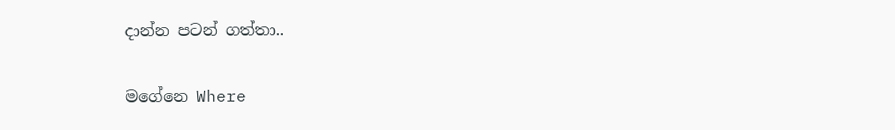දාන්න පටන් ගත්තා..

මගේනෙ Where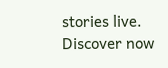stories live. Discover now